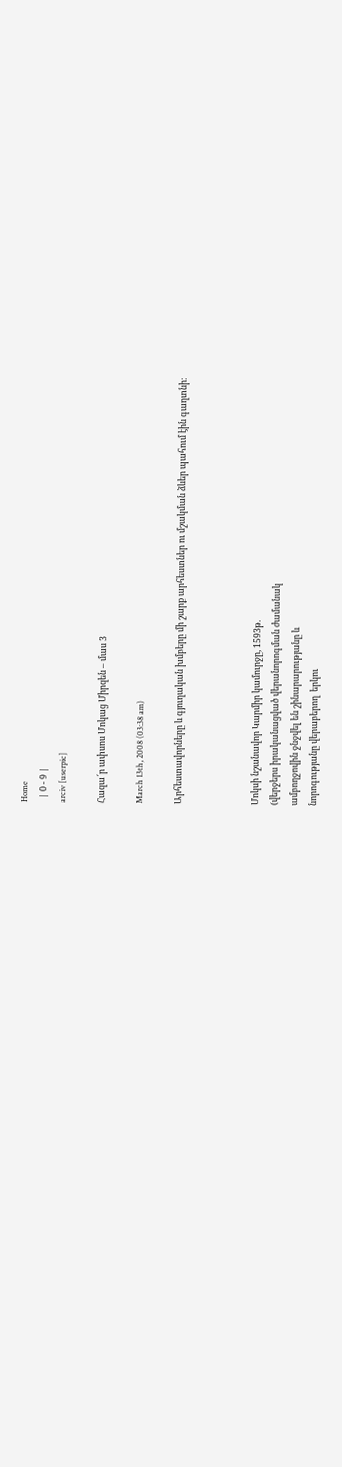Home
  | 0 - 9 |
arciv [userpic]

Հազա՜ր ափսոս Մոկաց Միրզեն – մաս 3

March 13th, 2008 (03:38 am)

Արհեստավորները և գյուղական խմբերը մի շարք արհեստներ ու մշակման ձևեր պահում էին գաղտնի։



Մոկսի նշանավոր Կարմիր կամուրջը, 1593թ.
(վերջերս իրականացված վերանորոգման ժամանակ
ամբողջովին ջնջվել են շինարարությանը և
նորոգությանը վերաբերող  երկու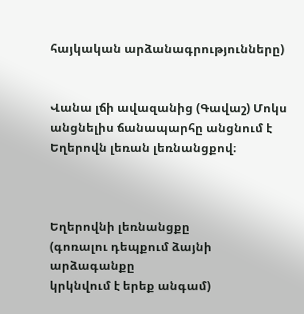հայկական արձանագրությունները)


Վանա լճի ավազանից (Գավաշ) Մոկս անցնելիս ճանապարհը անցնում է Եղերովն լեռան լեռնանցքով։



Եղերովնի լեռնանցքը
(գոռալու դեպքում ձայնի արձագանքը
կրկնվում է երեք անգամ)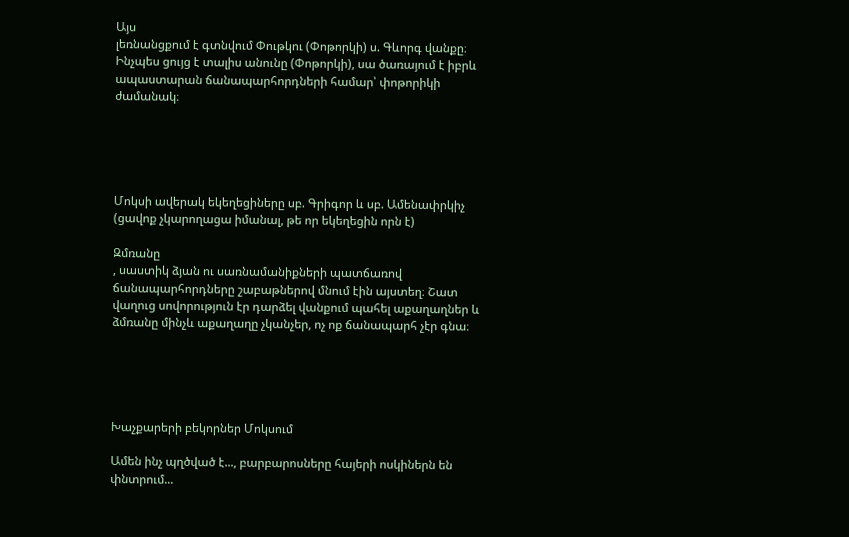Այս
լեռնանցքում է գտնվում Փութկու (Փոթորկի) ս. Գևորգ վանքը։ Ինչպես ցույց է տալիս անունը (Փոթորկի), սա ծառայում է իբրև ապաստարան ճանապարհորդների համար՝ փոթորիկի ժամանակ։





Մոկսի ավերակ եկեղեցիները սբ. Գրիգոր և սբ. Ամենափրկիչ
(ցավոք չկարողացա իմանալ, թե որ եկեղեցին որն է)

Զմռանը
, սաստիկ ձյան ու սառնամանիքների պատճառով ճանապարհորդները շաբաթներով մնում էին այստեղ։ Շատ վաղուց սովորություն էր դարձել վանքում պահել աքաղաղներ և ձմռանը մինչև աքաղաղը չկանչեր, ոչ ոք ճանապարհ չէր գնա։





Խաչքարերի բեկորներ Մոկսում

Ամեն ինչ պղծված է..., բարբարոսները հայերի ոսկիներն են փնտրում...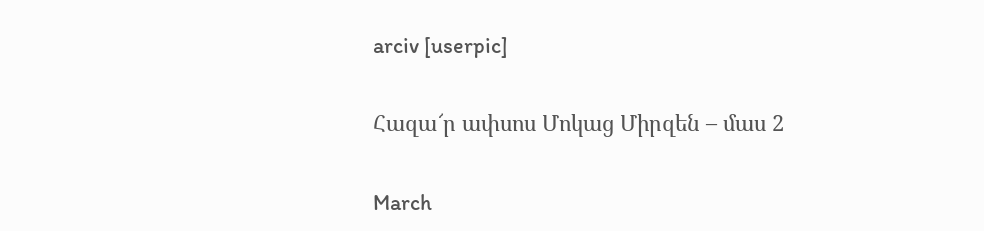arciv [userpic]

Հազա՜ր ափսոս Մոկաց Միրզեն – մաս 2

March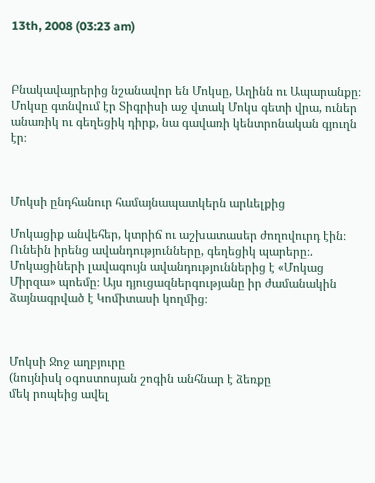13th, 2008 (03:23 am)



Բնակավայրերից նշանավոր են Մոկսը, Աղինն ու Ապարանքը։ Մոկսը գտնվում էր Տիգրիսի աջ վտակ Մոկս գետի վրա, ուներ անառիկ ու գեղեցիկ դիրք, նա գավառի կենտրոնական գյուղն էր։



Մոկսի ընդհանուր համայնապատկերն արևելքից

Մոկացիք անվեհեր, կտրիճ ու աշխատասեր ժողովուրդ էին։ Ունեին իրենց ավանդությունները, գեղեցիկ պարերը։. Մոկացիների լավագույն ավանդություններից է «Մոկաց Միրզա» պոեմը։ Այս դյուցազներգությանը իր ժամանակին ձայնագրված է Կոմիտասի կողմից։



Մոկսի Ջոջ աղբյուրը
(նույնիսկ օգոստոսյան շոգին անհնար է ձեռքը
մեկ րոպեից ավել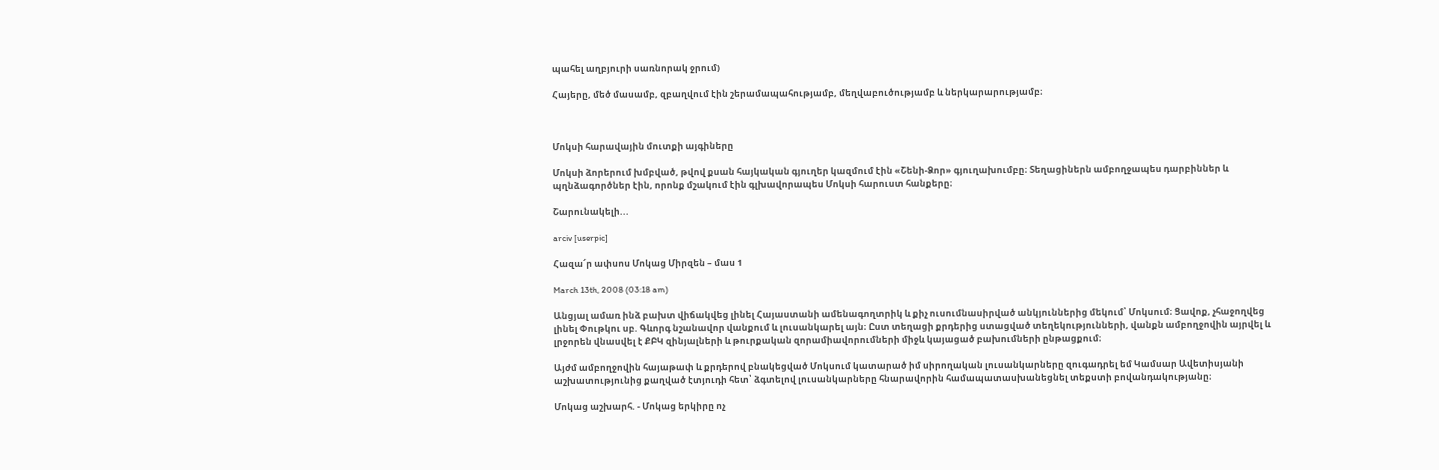պահել աղբյուրի սառնորակ ջրում)

Հայերը, մեծ մասամբ, զբաղվում էին շերամապահությամբ, մեղվաբուծությամբ և ներկարարությամբ։



Մոկսի հարավային մուտքի այգիները

Մոկսի ձորերում խմբված, թվով քսան հայկական գյուղեր կազմում էին «Շենի-Ձոր» գյուղախումբը։ Տեղացիներն ամբողջապես դարբիններ և պղնձագործներ էին, որոնք մշակում էին գլխավորապես Մոկսի հարուստ հանքերը։

Շարունակելի...

arciv [userpic]

Հազա՜ր ափսոս Մոկաց Միրզեն – մաս 1

March 13th, 2008 (03:18 am)

Անցյալ ամառ ինձ բախտ վիճակվեց լինել Հայաստանի ամենագողտրիկ և քիչ ուսումնասիրված անկյուններից մեկում՝ Մոկսում։ Ցավոք, չհաջողվեց լինել Փութկու սբ. Գևորգ նշանավոր վանքում և լուսանկարել այն։ Ըստ տեղացի քրդերից ստացված տեղեկությունների, վանքն ամբողջովին այրվել և լրջորեն վնասվել է ՔԲԿ զինյալների և թուրքական զորամիավորումների միջև կայացած բախումների ընթացքում։

Այժմ ամբողջովին հայաթափ և քրդերով բնակեցված Մոկսում կատարած իմ սիրողական լուսանկարները զուգադրել եմ Կամսար Ավետիսյանի աշխատությունից քաղված էտյուդի հետ՝ ձգտելով լուսանկարները հնարավորին համապատասխանեցնել տեքստի բովանդակությանը։

Մոկաց աշխարհ. - Մոկաց երկիրը ոչ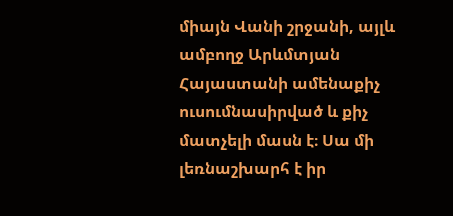միայն Վանի շրջանի, այլև ամբողջ Արևմտյան Հայաստանի ամենաքիչ ուսումնասիրված և քիչ մատչելի մասն է։ Սա մի լեռնաշխարհ է իր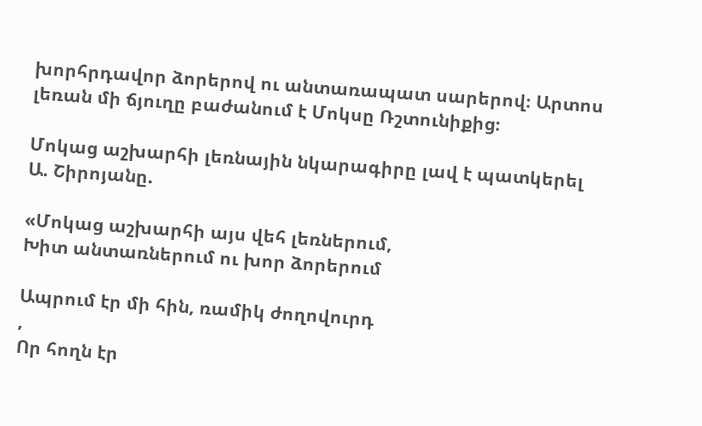խորհրդավոր ձորերով ու անտառապատ սարերով։ Արտոս լեռան մի ճյուղը բաժանում է Մոկսը Ռշտունիքից։

Մոկաց աշխարհի լեռնային նկարագիրը լավ է պատկերել
Ա. Շիրոյանը.

«Մոկաց աշխարհի այս վեհ լեռներում,
Խիտ անտառներում ու խոր ձորերում

Ապրում էր մի հին, ռամիկ ժողովուրդ
,
Որ հողն էր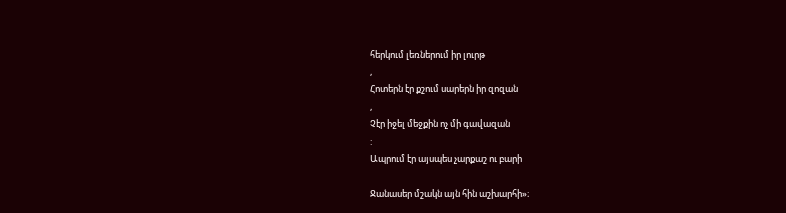հերկում լեռներում իր լուրթ
,
Հոտերն էր քշում սարերն իր զոզան
,
Չէր իջել մեջքին ոչ մի գավազան
:
Ապրում էր այսպես չարքաշ ու բարի

Ջանասեր մշակն այն հին աշխարհի»։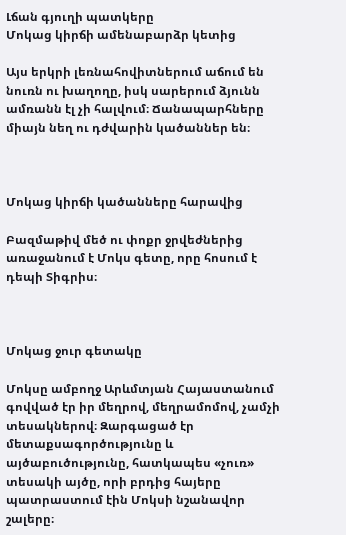Լճան գյուղի պատկերը
Մոկաց կիրճի ամենաբարձր կետից

Այս երկրի լեռնահովիտներում աճում են նուռն ու խաղողը, իսկ սարերում ձյունն ամռանն էլ չի հալվում։ Ճանապարհները միայն նեղ ու դժվարին կածաններ են։



Մոկաց կիրճի կածանները հարավից

Բազմաթիվ մեծ ու փոքր ջրվեժներից առաջանում է Մոկս գետը, որը հոսում է դեպի Տիգրիս։



Մոկաց ջուր գետակը

Մոկսը ամբողջ Արևմտյան Հայաստանում գովված էր իր մեղրով, մեղրամոմով, չամչի տեսակներով։ Զարգացած էր մետաքսագործությունը և այծաբուծությունը, հատկապես «չուռ» տեսակի այծը, որի բրդից հայերը պատրաստում էին Մոկսի նշանավոր շալերը։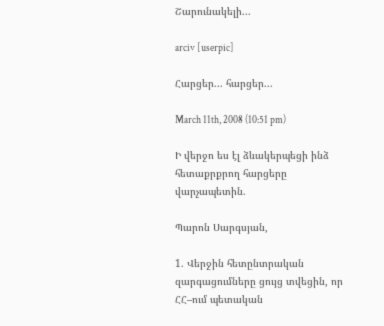Շարունակելի...

arciv [userpic]

Հարցեր... հարցեր...

March 11th, 2008 (10:51 pm)

Ի վերջո ես էլ ձևակերպեցի ինձ հետաքրքրող հարցերը վարչապետին.

Պարոն Սարգսյան,

1. Վերջին հետընտրական զարգացումները ցույց տվեցին, որ ՀՀ–ում պետական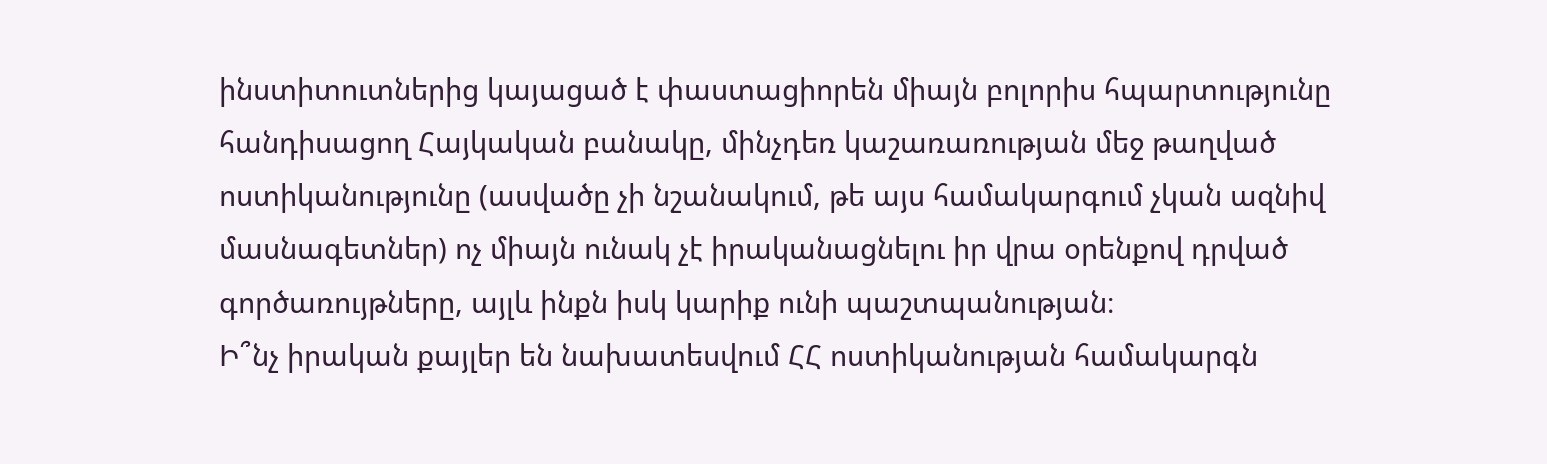ինստիտուտներից կայացած է փաստացիորեն միայն բոլորիս հպարտությունը հանդիսացող Հայկական բանակը, մինչդեռ կաշառառության մեջ թաղված ոստիկանությունը (ասվածը չի նշանակում, թե այս համակարգում չկան ազնիվ մասնագետներ) ոչ միայն ունակ չէ իրականացնելու իր վրա օրենքով դրված գործառույթները, այլև ինքն իսկ կարիք ունի պաշտպանության։
Ի՞նչ իրական քայլեր են նախատեսվում ՀՀ ոստիկանության համակարգն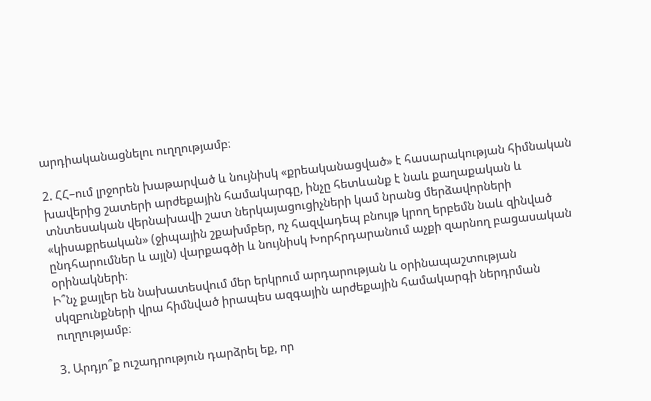արդիականացնելու ուղղությամբ։

2. ՀՀ–ում լրջորեն խաթարված և նույնիսկ «քրեականացված» է հասարակության հիմնական խավերից շատերի արժեքային համակարգը, ինչը հետևանք է նաև քաղաքական և տնտեսական վերնախավի շատ ներկայացուցիչների կամ նրանց մերձավորների «կիսաքրեական» (ջիպային շքախմբեր, ոչ հազվադեպ բնույթ կրող երբեմն նաև զինված ընդհարումներ և այլն) վարքագծի և նույնիսկ Խորհրդարանում աչքի զարնող բացասական օրինակների։
Ի՞նչ քայլեր են նախատեսվում մեր երկրում արդարության և օրինապաշտության սկզբունքների վրա հիմնված իրապես ազգային արժեքային համակարգի ներդրման ուղղությամբ։

3. Արդյո՞ք ուշադրություն դարձրել եք, որ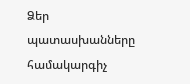Ձեր պատասխանները համակարգիչ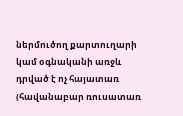ներմուծող քարտուղարի կամ օգնականի առջև դրված է ոչ հայատառ (հավանաբար ռուսատառ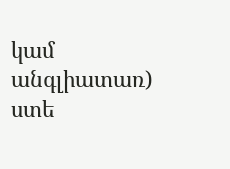կամ անգլիատառ) ստե